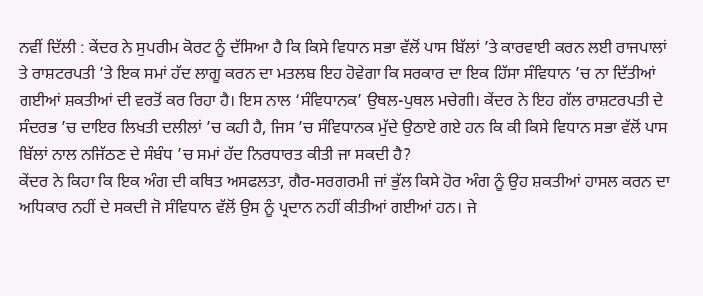ਨਵੀਂ ਦਿੱਲੀ : ਕੇਂਦਰ ਨੇ ਸੁਪਰੀਮ ਕੋਰਟ ਨੂੰ ਦੱਸਿਆ ਹੈ ਕਿ ਕਿਸੇ ਵਿਧਾਨ ਸਭਾ ਵੱਲੋਂ ਪਾਸ ਬਿੱਲਾਂ ’ਤੇ ਕਾਰਵਾਈ ਕਰਨ ਲਈ ਰਾਜਪਾਲਾਂ ਤੇ ਰਾਸ਼ਟਰਪਤੀ ’ਤੇ ਇਕ ਸਮਾਂ ਹੱਦ ਲਾਗੂ ਕਰਨ ਦਾ ਮਤਲਬ ਇਹ ਹੋਵੇਗਾ ਕਿ ਸਰਕਾਰ ਦਾ ਇਕ ਹਿੱਸਾ ਸੰਵਿਧਾਨ ’ਚ ਨਾ ਦਿੱਤੀਆਂ ਗਈਆਂ ਸ਼ਕਤੀਆਂ ਦੀ ਵਰਤੋਂ ਕਰ ਰਿਹਾ ਹੈ। ਇਸ ਨਾਲ ‘ਸੰਵਿਧਾਨਕ’ ਉਥਲ-ਪੁਥਲ ਮਚੇਗੀ। ਕੇਂਦਰ ਨੇ ਇਹ ਗੱਲ ਰਾਸ਼ਟਰਪਤੀ ਦੇ ਸੰਦਰਭ ’ਚ ਦਾਇਰ ਲਿਖਤੀ ਦਲੀਲਾਂ ’ਚ ਕਹੀ ਹੈ, ਜਿਸ ’ਚ ਸੰਵਿਧਾਨਕ ਮੁੱਦੇ ਉਠਾਏ ਗਏ ਹਨ ਕਿ ਕੀ ਕਿਸੇ ਵਿਧਾਨ ਸਭਾ ਵੱਲੋਂ ਪਾਸ ਬਿੱਲਾਂ ਨਾਲ ਨਜਿੱਠਣ ਦੇ ਸੰਬੰਧ ’ਚ ਸਮਾਂ ਹੱਦ ਨਿਰਧਾਰਤ ਕੀਤੀ ਜਾ ਸਕਦੀ ਹੈ?
ਕੇਂਦਰ ਨੇ ਕਿਹਾ ਕਿ ਇਕ ਅੰਗ ਦੀ ਕਥਿਤ ਅਸਫਲਤਾ, ਗੈਰ-ਸਰਗਰਮੀ ਜਾਂ ਭੁੱਲ ਕਿਸੇ ਹੋਰ ਅੰਗ ਨੂੰ ਉਹ ਸ਼ਕਤੀਆਂ ਹਾਸਲ ਕਰਨ ਦਾ ਅਧਿਕਾਰ ਨਹੀਂ ਦੇ ਸਕਦੀ ਜੋ ਸੰਵਿਧਾਨ ਵੱਲੋਂ ਉਸ ਨੂੰ ਪ੍ਰਦਾਨ ਨਹੀਂ ਕੀਤੀਆਂ ਗਈਆਂ ਹਨ। ਜੇ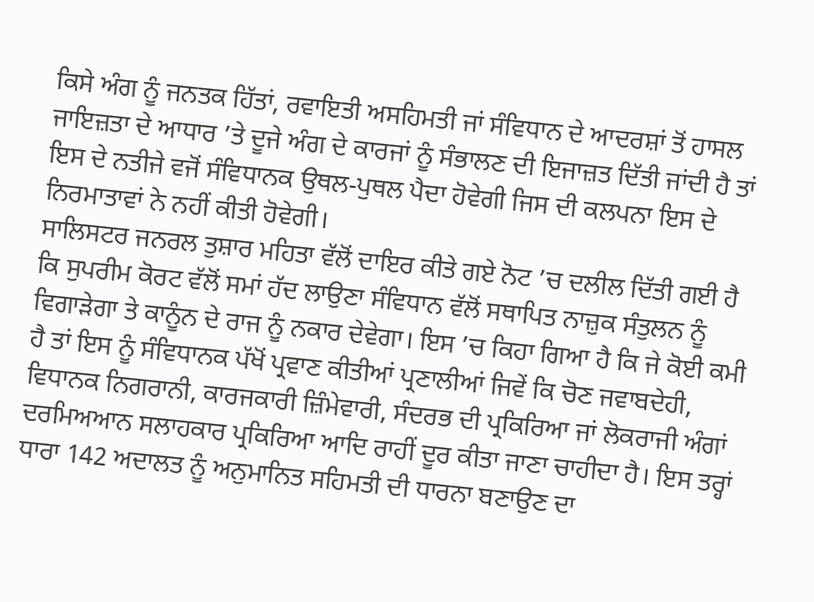ਕਿਸੇ ਅੰਗ ਨੂੰ ਜਨਤਕ ਹਿੱਤਾਂ, ਰਵਾਇਤੀ ਅਸਹਿਮਤੀ ਜਾਂ ਸੰਵਿਧਾਨ ਦੇ ਆਦਰਸ਼ਾਂ ਤੋਂ ਹਾਸਲ ਜਾਇਜ਼ਤਾ ਦੇ ਆਧਾਰ ’ਤੇ ਦੂਜੇ ਅੰਗ ਦੇ ਕਾਰਜਾਂ ਨੂੰ ਸੰਭਾਲਣ ਦੀ ਇਜਾਜ਼ਤ ਦਿੱਤੀ ਜਾਂਦੀ ਹੈ ਤਾਂ ਇਸ ਦੇ ਨਤੀਜੇ ਵਜੋਂ ਸੰਵਿਧਾਨਕ ਉਥਲ-ਪੁਥਲ ਪੈਦਾ ਹੋਵੇਗੀ ਜਿਸ ਦੀ ਕਲਪਨਾ ਇਸ ਦੇ ਨਿਰਮਾਤਾਵਾਂ ਨੇ ਨਹੀਂ ਕੀਤੀ ਹੋਵੇਗੀ।
ਸਾਲਿਸਟਰ ਜਨਰਲ ਤੁਸ਼ਾਰ ਮਹਿਤਾ ਵੱਲੋਂ ਦਾਇਰ ਕੀਤੇ ਗਏ ਨੋਟ ’ਚ ਦਲੀਲ ਦਿੱਤੀ ਗਈ ਹੈ ਕਿ ਸੁਪਰੀਮ ਕੋਰਟ ਵੱਲੋਂ ਸਮਾਂ ਹੱਦ ਲਾਉਣਾ ਸੰਵਿਧਾਨ ਵੱਲੋਂ ਸਥਾਪਿਤ ਨਾਜ਼ੁਕ ਸੰਤੁਲਨ ਨੂੰ ਵਿਗਾੜੇਗਾ ਤੇ ਕਾਨੂੰਨ ਦੇ ਰਾਜ ਨੂੰ ਨਕਾਰ ਦੇਵੇਗਾ। ਇਸ ’ਚ ਕਿਹਾ ਗਿਆ ਹੈ ਕਿ ਜੇ ਕੋਈ ਕਮੀ ਹੈ ਤਾਂ ਇਸ ਨੂੰ ਸੰਵਿਧਾਨਕ ਪੱਖੋਂ ਪ੍ਰਵਾਣ ਕੀਤੀਆਂ ਪ੍ਰਣਾਲੀਆਂ ਜਿਵੇਂ ਕਿ ਚੋਣ ਜਵਾਬਦੇਹੀ, ਵਿਧਾਨਕ ਨਿਗਰਾਨੀ, ਕਾਰਜਕਾਰੀ ਜ਼ਿੰਮੇਵਾਰੀ, ਸੰਦਰਭ ਦੀ ਪ੍ਰਕਿਰਿਆ ਜਾਂ ਲੋਕਰਾਜੀ ਅੰਗਾਂ ਦਰਮਿਅਆਨ ਸਲਾਹਕਾਰ ਪ੍ਰਕਿਰਿਆ ਆਦਿ ਰਾਹੀਂ ਦੂਰ ਕੀਤਾ ਜਾਣਾ ਚਾਹੀਦਾ ਹੈ। ਇਸ ਤਰ੍ਹਾਂ ਧਾਰਾ 142 ਅਦਾਲਤ ਨੂੰ ਅਨੁਮਾਨਿਤ ਸਹਿਮਤੀ ਦੀ ਧਾਰਨਾ ਬਣਾਉਣ ਦਾ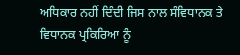ਅਧਿਕਾਰ ਨਹੀਂ ਦਿੰਦੀ ਜਿਸ ਨਾਲ ਸੰਵਿਧਾਨਕ ਤੇ ਵਿਧਾਨਕ ਪ੍ਰਕਿਰਿਆ ਨੂੰ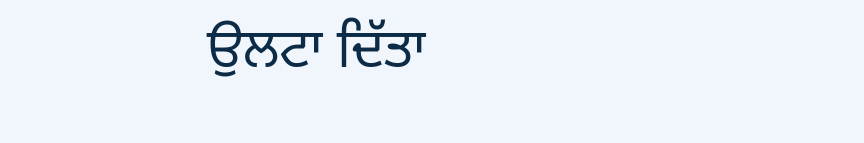ਉਲਟਾ ਦਿੱਤਾ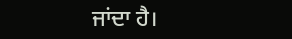ਜਾਂਦਾ ਹੈ।